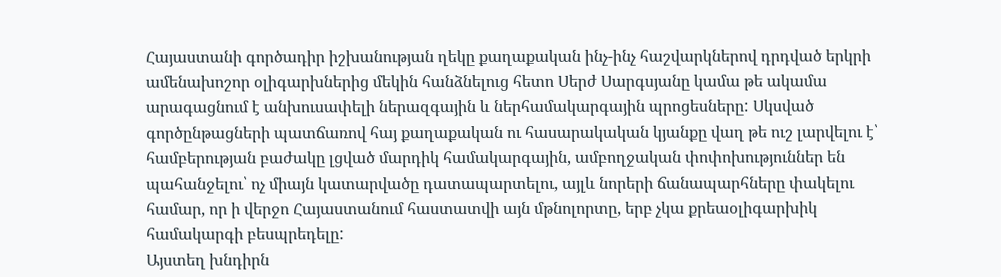Հայաստանի գործադիր իշխանության ղեկը քաղաքական ինչ-ինչ հաշվարկներով դրդված երկրի ամենախոշոր օլիգարխներից մեկին հանձնելուց հետո Սերժ Սարգսյանը կամա թե ակամա արագացնում է անխուսափելի ներազգային և ներհամակարգային պրոցեսները: Սկսված գործընթացների պատճառով հայ քաղաքական ու հասարակական կյանքը վաղ թե ուշ լարվելու է՝ համբերության բաժակը լցված մարդիկ համակարգային, ամբողջական փոփոխություններ են պահանջելու՝ ոչ միայն կատարվածը դատապարտելու, այլև նորերի ճանապարհները փակելու համար, որ ի վերջո Հայաստանում հաստատվի այն մթնոլորտը, երբ չկա քրեաօլիգարխիկ համակարգի բեսպրեդելը:
Այստեղ խնդիրն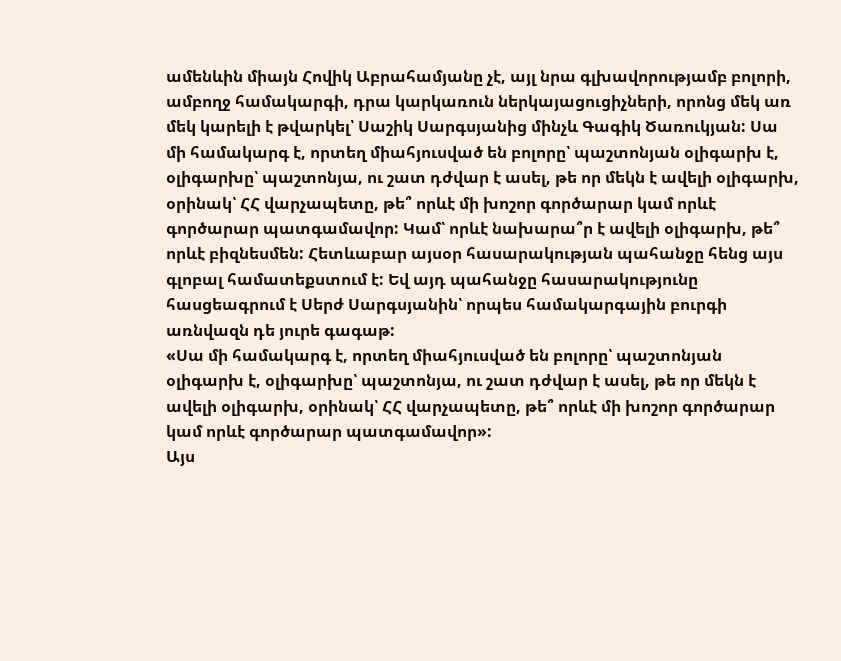ամենևին միայն Հովիկ Աբրահամյանը չէ, այլ նրա գլխավորությամբ բոլորի, ամբողջ համակարգի, դրա կարկառուն ներկայացուցիչների, որոնց մեկ առ մեկ կարելի է թվարկել՝ Սաշիկ Սարգսյանից մինչև Գագիկ Ծառուկյան: Սա մի համակարգ է, որտեղ միահյուսված են բոլորը՝ պաշտոնյան օլիգարխ է, օլիգարխը՝ պաշտոնյա, ու շատ դժվար է ասել, թե որ մեկն է ավելի օլիգարխ, օրինակ՝ ՀՀ վարչապետը, թե՞ որևէ մի խոշոր գործարար կամ որևէ գործարար պատգամավոր: Կամ՝ որևէ նախարա՞ր է ավելի օլիգարխ, թե՞ որևէ բիզնեսմեն: Հետևաբար այսօր հասարակության պահանջը հենց այս գլոբալ համատեքստում է: Եվ այդ պահանջը հասարակությունը հասցեագրում է Սերժ Սարգսյանին՝ որպես համակարգային բուրգի առնվազն դե յուրե գագաթ:
«Սա մի համակարգ է, որտեղ միահյուսված են բոլորը՝ պաշտոնյան օլիգարխ է, օլիգարխը՝ պաշտոնյա, ու շատ դժվար է ասել, թե որ մեկն է ավելի օլիգարխ, օրինակ՝ ՀՀ վարչապետը, թե՞ որևէ մի խոշոր գործարար կամ որևէ գործարար պատգամավոր»:
Այս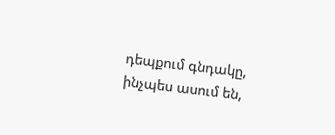դեպքում գնդակը, ինչպես ասում են,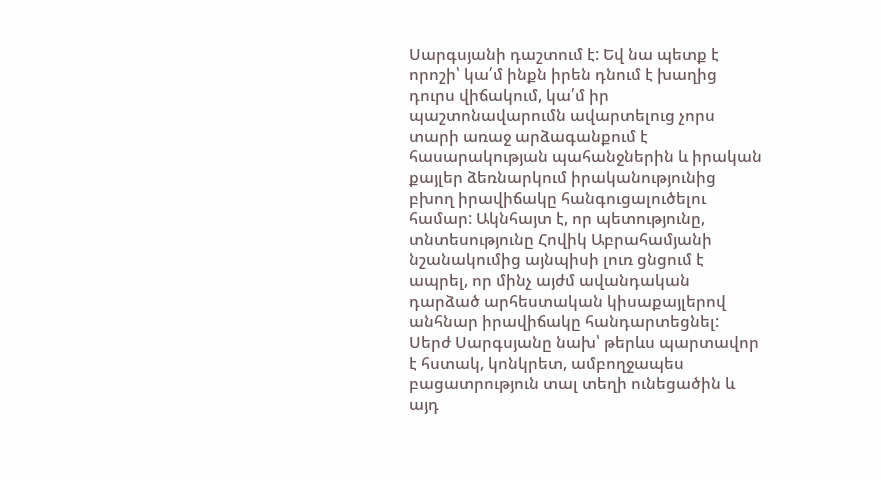Սարգսյանի դաշտում է: Եվ նա պետք է որոշի՝ կա՛մ ինքն իրեն դնում է խաղից դուրս վիճակում, կա՛մ իր պաշտոնավարումն ավարտելուց չորս տարի առաջ արձագանքում է հասարակության պահանջներին և իրական քայլեր ձեռնարկում իրականությունից բխող իրավիճակը հանգուցալուծելու համար: Ակնհայտ է, որ պետությունը, տնտեսությունը Հովիկ Աբրահամյանի նշանակումից այնպիսի լուռ ցնցում է ապրել, որ մինչ այժմ ավանդական դարձած արհեստական կիսաքայլերով անհնար իրավիճակը հանդարտեցնել: Սերժ Սարգսյանը նախ՝ թերևս պարտավոր է հստակ, կոնկրետ, ամբողջապես բացատրություն տալ տեղի ունեցածին և այդ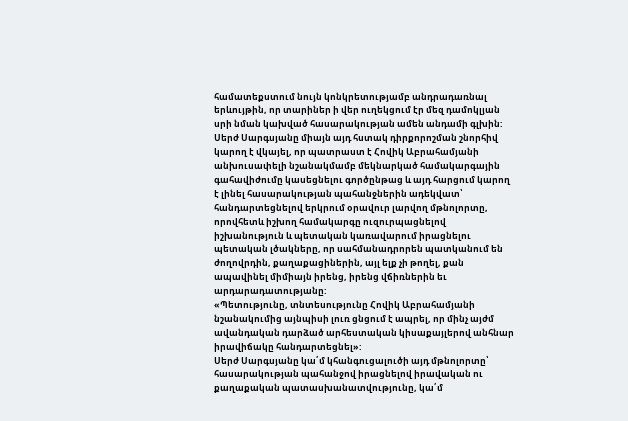համատեքստում նույն կոնկրետությամբ անդրադառնալ երևույթին, որ տարիներ ի վեր ուղեկցում էր մեզ դամոկլյան սրի նման կախված հասարակության ամեն անդամի գլխին: Սերժ Սարգսյանը միայն այդ հստակ դիրքորոշման շնորհիվ կարող է վկայել, որ պատրաստ է Հովիկ Աբրահամյանի անխուսափելի նշանակմամբ մեկնարկած համակարգային գահավիժումը կասեցնելու գործընթաց և այդ հարցում կարող է լինել հասարակության պահանջներին ադեկվատ՝ հանդարտեցնելով երկրում օրավուր լարվող մթնոլորտը, որովհետև իշխող համակարգը ուզուրպացնելով իշխանություն և պետական կառավարում իրացնելու պետական լծակները, որ սահմանադրորեն պատկանում են ժողովրդին, քաղաքացիներին, այլ ելք չի թողել, քան ապավինել միմիայն իրենց, իրենց վճիռներին եւ արդարադատությանը:
«Պետությունը, տնտեսությունը Հովիկ Աբրահամյանի նշանակումից այնպիսի լուռ ցնցում է ապրել, որ մինչ այժմ ավանդական դարձած արհեստական կիսաքայլերով անհնար իրավիճակը հանդարտեցնել»:
Սերժ Սարգսյանը կա՛մ կհանգուցալուծի այդ մթնոլորտը՝ հասարակության պահանջով իրացնելով իրավական ու քաղաքական պատասխանատվությունը, կա՛մ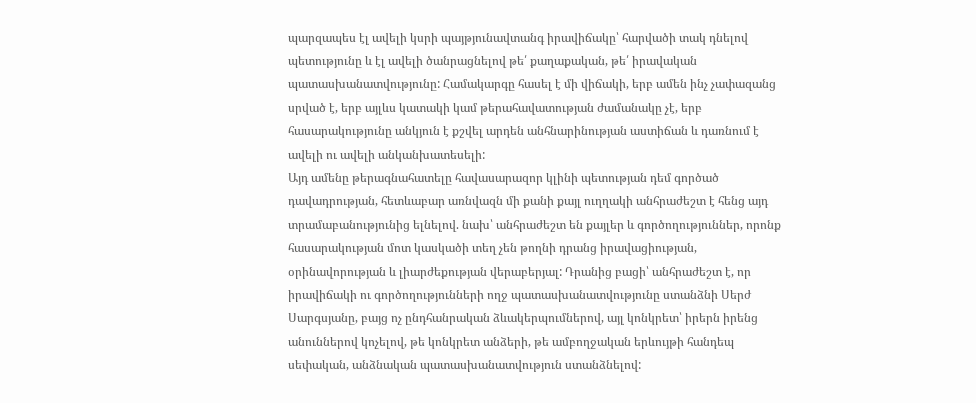պարզապես էլ ավելի կսրի պայթյունավտանգ իրավիճակը՝ հարվածի տակ դնելով պետությունը և էլ ավելի ծանրացնելով թե՛ քաղաքական, թե՛ իրավական պատասխանատվությունը: Համակարգը հասել է մի վիճակի, երբ ամեն ինչ չափազանց սրված է, երբ այլևս կատակի կամ թերահավատության ժամանակը չէ, երբ հասարակությունը անկյուն է քշվել արդեն անհնարինության աստիճան և դառնում է ավելի ու ավելի անկանխատեսելի:
Այդ ամենը թերագնահատելը հավասարազոր կլինի պետության դեմ գործած դավադրության, հետևաբար առնվազն մի քանի քայլ ուղղակի անհրաժեշտ է հենց այդ տրամաբանությունից ելնելով. նախ՝ անհրաժեշտ են քայլեր և գործողություններ, որոնք հասարակության մոտ կասկածի տեղ չեն թողնի դրանց իրավացիության, օրինավորության և լիարժեքության վերաբերյալ: Դրանից բացի՝ անհրաժեշտ է, որ իրավիճակի ու գործողությունների ողջ պատասխանատվությունը ստանձնի Սերժ Սարգսյանը, բայց ոչ ընդհանրական ձևակերպումներով, այլ կոնկրետ՝ իրերն իրենց անուններով կոչելով, թե կոնկրետ անձերի, թե ամբողջական երևույթի հանդեպ սեփական, անձնական պատասխանատվություն ստանձնելով: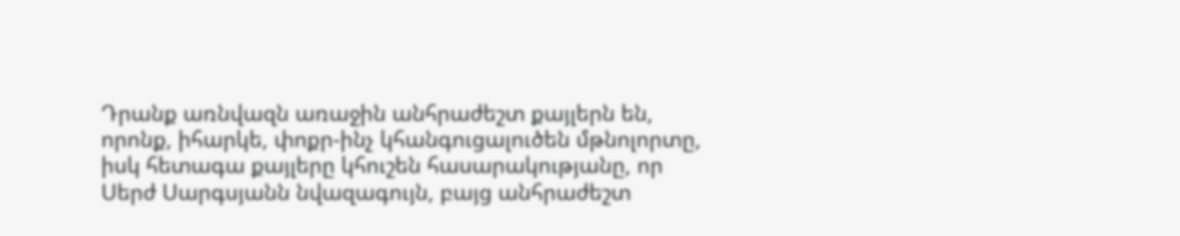Դրանք առնվազն առաջին անհրաժեշտ քայլերն են, որոնք, իհարկե, փոքր-ինչ կհանգուցալուծեն մթնոլորտը, իսկ հետագա քայլերը կհուշեն հասարակությանը, որ Սերժ Սարգսյանն նվազագույն, բայց անհրաժեշտ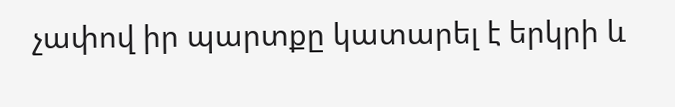չափով իր պարտքը կատարել է երկրի և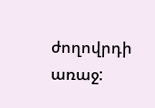ժողովրդի առաջ: